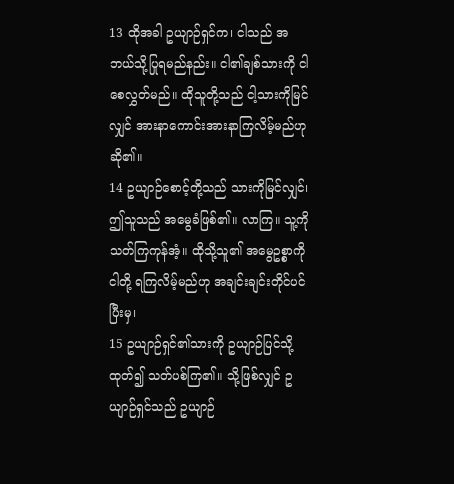13 ထိုအခါ ဥယျာဉ်ရှင်က၊ ငါသည် အဘယ်သို့ပြုရမည်နည်း။ ငါ၏ချစ်သားကို ငါစေလွှတ်မည်။ ထိုသူတို့သည် ငါ့သားကိုမြင်လျှင် အားနာကောင်းအားနာကြလိမ့်မည်ဟု ဆို၏။
14 ဥယျာဉ်စောင့်တို့သည် သားကိုမြင်လျှင်၊ ဤသူသည် အမွေခံဖြစ်၏။ လာကြ။ သူ့ကို သတ်ကြကုန်အံ့။ ထိုသို့သူ၏ အမွေဥစ္စာကို ငါတို့ ရကြလိမ့်မည်ဟု အချင်းချင်းတိုင်ပင်ပြီးမှ၊
15 ဥယျာဉ်ရှင်၏သားကို ဥယျာဉ်ပြင်သို့ ထုတ်၍ သတ်ပစ်ကြ၏။ သို့ဖြစ်လျှင် ဥယျာဉ်ရှင်သည် ဥယျာဉ်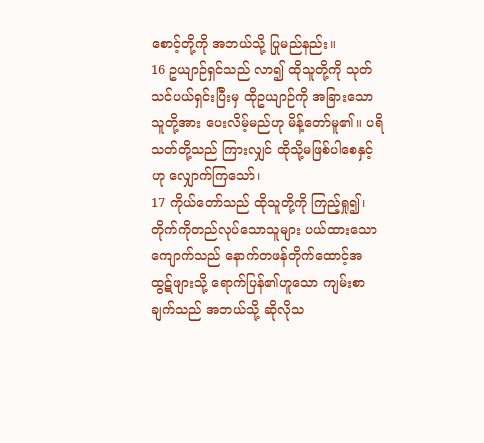စောင့်တို့ကို အဘယ်သို့ ပြုမည်နည်း။
16 ဥယျာဉ်ရှင်သည် လာ၍ ထိုသူတို့ကို သုတ်သင်ပယ်ရှင်းပြီးမှ ထိုဥယျာဉ်ကို အခြားသောသူတို့အား ပေးလိမ့်မည်ဟု မိန့်တော်မူ၏။ ပရိသတ်တို့သည် ကြားလျှင် ထိုသို့မဖြစ်ပါစေနှင့်ဟု လျှောက်ကြသော်၊
17 ကိုယ်တော်သည် ထိုသူတို့ကို ကြည့်ရှု၍၊ တိုက်ကိုတည်လုပ်သောသူများ ပယ်ထားသော ကျောက်သည် နောက်တဖန်တိုက်ထောင့်အထွဋ်ဖျားသို့ ရောက်ပြန်၏ဟူသော ကျမ်းစာချက်သည် အဘယ်သို့ ဆိုလိုသ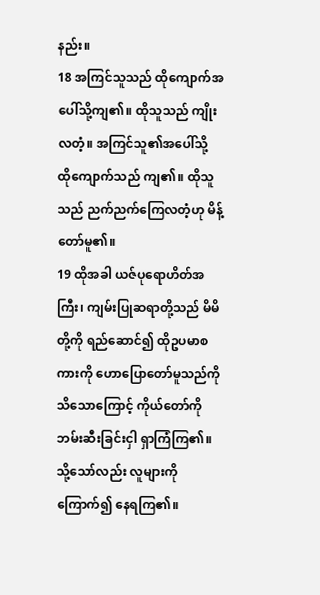နည်း။
18 အကြင်သူသည် ထိုကျောက်အပေါ်သို့ကျ၏။ ထိုသူသည် ကျိုးလတံ့။ အကြင်သူ၏အပေါ်သို့ ထိုကျောက်သည် ကျ၏။ ထိုသူသည် ညက်ညက်ကြေလတံ့ဟု မိန့်တော်မူ၏။
19 ထိုအခါ ယဇ်ပုရောဟိတ်အကြီး၊ ကျမ်းပြုဆရာတို့သည် မိမိတို့ကို ရည်ဆောင်၍ ထိုဥပမာစကားကို ဟောပြောတော်မူသည်ကိုသိသောကြောင့် ကိုယ်တော်ကို ဘမ်းဆီးခြင်းငှါ ရှာကြံကြ၏။ သို့သော်လည်း လူများကိုကြောက်၍ နေရကြ၏။